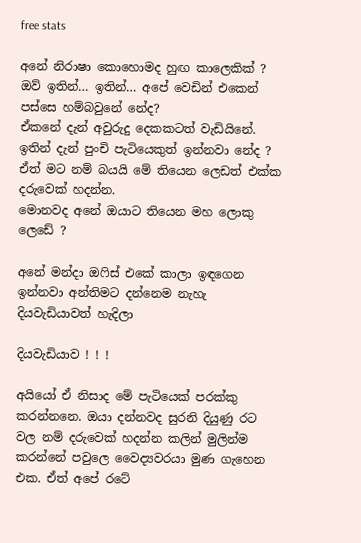free stats

අනේ නිරාෂා කොහොමද හුඟ කාලෙකික් ?
ඔව් ඉතින්… ඉතින්… අපේ වෙඩින් එකෙන් පස්සෙ හම්බවුනේ නේද?
ඒකනේ දැන් අවුරුදු දෙකකටත් වැඩියිනේ. ඉතින් දැන් පුංචි පැටියෙකුත් ඉන්නවා නේද ? ඒත් මට නම් බයයි මේ තියෙන ලෙඩත් එක්ක දරුවෙක් හදන්න.
මොනවද අනේ ඔයාට තියෙන මහ ලොකු ලෙඩේ ?

අනේ මන්දා ඔෆිස් එකේ කාලා ඉඳගෙන ඉන්නවා අන්තිමට දන්නෙම නැහැ දියවැඩියාවත් හැදිලා

දියවැඩියාව ! ! !

අයියෝ ඒ නිසාද මේ පැටියෙක් පරක්කු කරන්නනෙ. ඔයා දන්නවද සුරනි දියුණු රට වල නම් දරුවෙක් හදන්න කලින් මුලින්ම කරන්නේ පවුලෙ වෛද්‍යවරයා මුණ ගැහෙන එක. ඒත් අපේ රටේ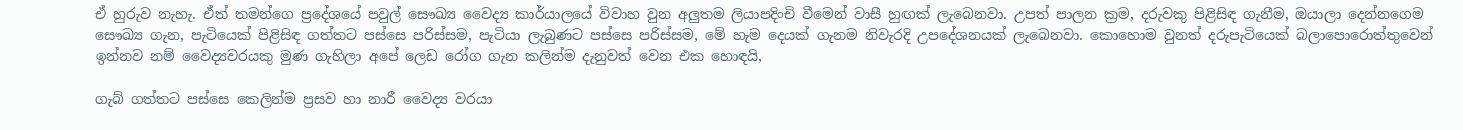ඒ හුරුව නැහැ. ඒත් තමන්ගෙ ප්‍රදේශයේ පවුල් සෞඛ්‍ය වෛද්‍ය කාර්යාලයේ විවාහ වුන අලුතම ලියාපදිංචි වීමෙන් වාසී හුඟක් ලැබෙනවා. උපත් පාලන ක්‍රම, දරුවකු පිළිසිඳ ගැනීම, ඔයාලා දෙන්නගෙම සෞඛ්‍ය ගැන, පැටියෙක් පිළිසිඳ ගත්තට පස්සෙ පරිස්සම, පැටියා ලැබුණට පස්සෙ පරිස්සම, මේ හැම දෙයක් ගැනම නිවැරදි උපදේශනයක් ලැබෙනවා. කොහොම වුනත් දරුපැටියෙක් බලාපොරොත්තුවෙන් ඉන්නව නම් වෛද්‍යවරයකු මුණ ගැහිලා අපේ ලෙඩ රෝග ගැන කලින්ම දැනුවත් වෙන එක හොඳයි,

ගැබ් ගත්තට පස්සෙ කෙලින්ම ප්‍රසව හා නාරී වෛද්‍ය වරයා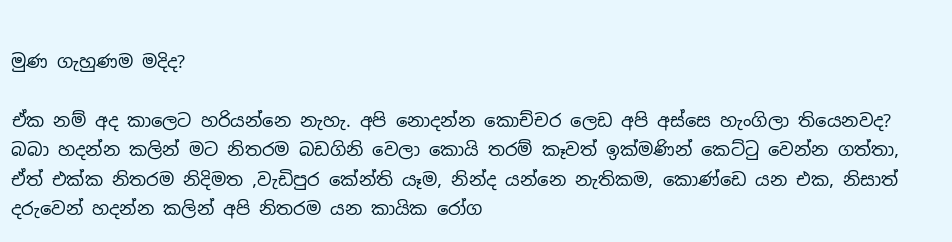මුණ ගැහුණම මදිද?

ඒක නම් අද කාලෙට හරියන්නෙ නැහැ. අපි නොදන්න කොච්චර ලෙඩ අපි අස්සෙ හැංගිලා තියෙනවද? බබා හදන්න කලින් මට නිතරම බඩගිනි වෙලා කොයි තරම් කෑවත් ඉක්මණින් කෙට්ටු වෙන්න ගත්තා, ඒත් එක්ක නිතරම නිදිමත ,වැඩිපුර කේන්ති යෑම, නින්ද යන්නෙ නැතිකම, කොණ්ඩෙ යන එක, නිසාත් දරුවෙන් හදන්න කලින් අපි නිතරම යන කායික රෝග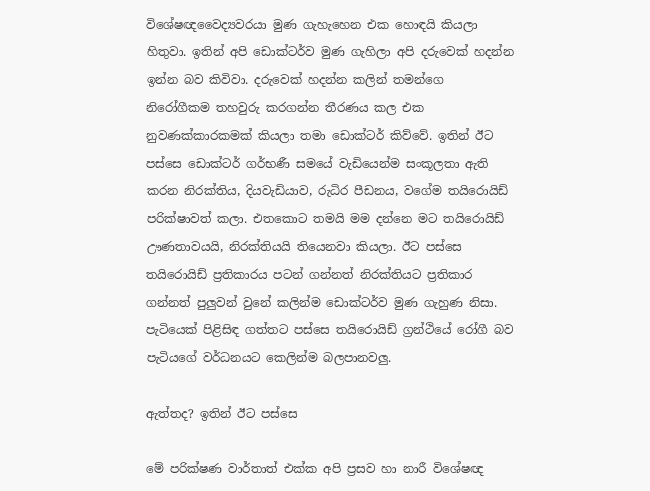විශේෂඥවෛද්‍යවරයා මුණ ගැහැහෙන එක හොඳයි කියලා හිතුවා. ඉතින් අපි ඩොක්ටර්ව මුණ ගැහිලා අපි දරුවෙක් හදන්න ඉන්න බව කිවිවා. දරුවෙක් හදන්න කලින් තමන්ගෙ
නිරෝගීකම තහවුරු කරගන්න තීරණය කල එක නුවණක්කාරකමක් කියලා තමා ඩොක්ටර් කිව්වේ. ඉතින් ඊට පස්සෙ ඩොක්ටර් ගර්භණී සමයේ වැඩියෙන්ම සංකූලතා ඇති කරන නිරක්තිය, දියවැඩියාව, රුධිර පීඩනය, වගේම තයිරොයිඩ් පරික්ෂාවත් කලා. එතකොට තමයි මම දන්නෙ මට තයිරොයිඩ් ඌණතාවයයි, නිරක්තියයි තියෙනවා කියලා. ඊට පස්සෙ තයිරොයිඩ් ප්‍රතිකාරය පටන් ගන්නත් නිරක්තියට ප්‍රතිකාර ගන්නත් පුලුවන් වුනේ කලින්ම ඩොක්ටර්ව මුණ ගැහුණ නිසා. පැටියෙක් පිළිසිඳ ගත්තට පස්සෙ තයිරොයිඩ් ග්‍රන්ථියේ රෝගී බව පැටියගේ වර්ධනයට කෙලින්ම බලපානවලු.

ඇත්තද? ඉතින් ඊට පස්සෙ

මේ පරික්ෂණ වාර්තාත් එක්ක අපි ප්‍රසව හා නාරී විශේෂඥ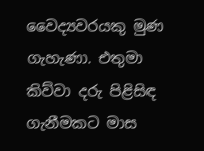වෛද්‍යවරයකු මුණ ගැහැණා. එතුමා කිව්වා දරු පිළිසිඳ ගැනීමකට මාස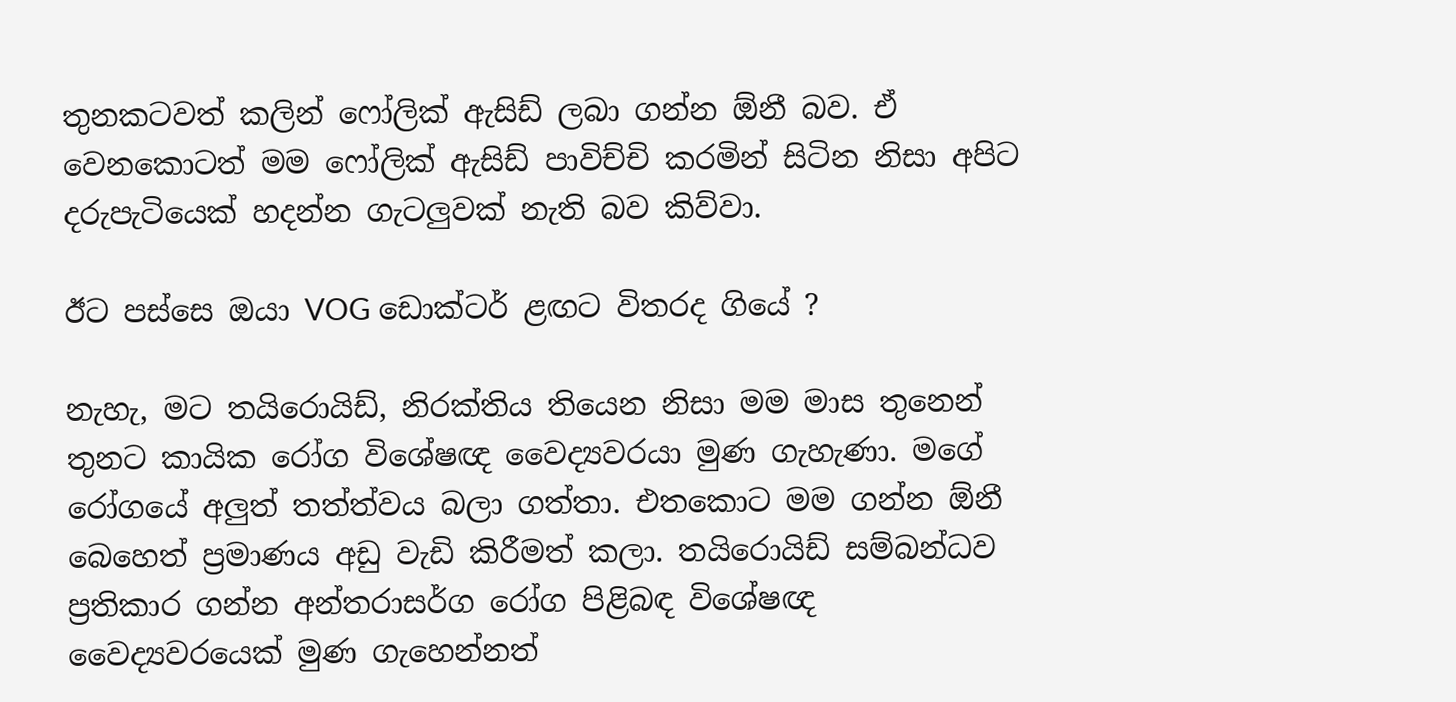තුනකටවත් කලින් ෆෝලික් ඇසිඩ් ලබා ගන්න ඕනී බව. ඒ වෙනකොටත් මම ෆෝලික් ඇසිඩ් පාවිච්චි කරමින් සිටින නිසා අපිට දරුපැටියෙක් හදන්න ගැටලුවක් නැති බව කිව්වා.

ඊට පස්සෙ ඔයා VOG ඩොක්ටර් ළඟට විතරද ගියේ ?

නැහැ, මට තයිරොයිඩ්, නිරක්තිය තියෙන නිසා මම මාස තුනෙන් තුනට කායික රෝග විශේෂඥ වෛද්‍යවරයා මුණ ගැහැණා. මගේ රෝගයේ අලුත් තත්ත්වය බලා ගත්තා. එතකොට මම ගන්න ඕනී බෙහෙත් ප්‍රමාණය අඩු වැඩි කිරීමත් කලා. තයිරොයිඩ් සම්බන්ධව ප්‍රතිකාර ගන්න අන්තරාසර්ග රෝග පිළිබඳ විශේෂඥ වෛද්‍යවරයෙක් මුණ ගැහෙන්නත්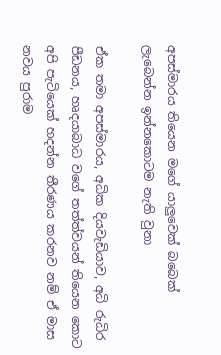අපස්මාරය තියෙන මගේ යාලුවෙක් බබෙක් ලැබෙන්න ඉන්නකොටම නැති වුනා

ඒක තමා අපස්මාරය, අධික දියවැඩියාව, අධි රුධිර පීඩනය, හෘදයාබාධ වගේ තත්ත්වයන් තියෙන කොට අපි පැටියෙක් හදන්න තීරණය කරනව නම් ඒ මාස නවය පුරාම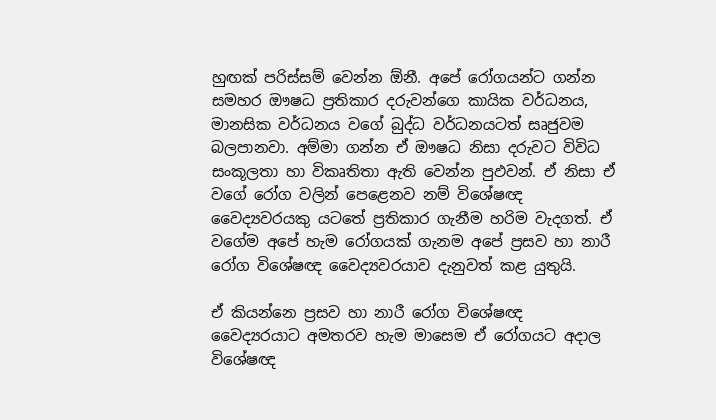හුඟක් පරිස්සම් වෙන්න ඕනී. අපේ රෝගයන්ට ගන්න සමහර ඖෂධ ප්‍රතිකාර දරුවන්ගෙ කායික වර්ධනය, මානසික වර්ධනය වගේ බුද්ධ වර්ධනයටත් සෘජුවම බලපානවා. අම්මා ගන්න ඒ ඖෂධ නිසා දරුවට විවිධ සංකූලතා හා විකෘතිතා ඇති වෙන්න පුඵවන්. ඒ නිසා ඒ වගේ රෝග වලින් පෙළෙනව නම් විශේෂඥ වෛද්‍යවරයකු යටතේ ප්‍රතිකාර ගැනීම හරිම වැදගත්. ඒ වගේම අපේ හැම රෝගයක් ගැනම අපේ ප්‍රසව හා නාරී රෝග විශේෂඥ වෛද්‍යවරයාව දැනුවත් කළ යුතුයි.

ඒ කියන්නෙ ප්‍රසව හා නාරී රෝග විශේෂඥ වෛද්‍යරයාට අමතරව හැම මාසෙම ඒ රෝගයට අදාල විශේෂඥ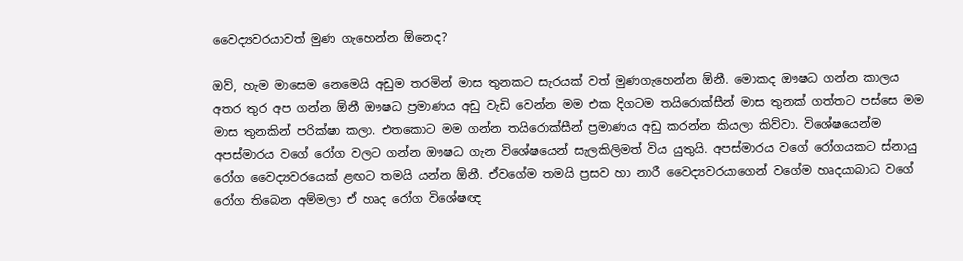වෛද්‍යවරයාවත් මුණ ගැහෙන්න ඕනෙද?

ඔව්, හැම මාසෙම නෙමෙයි අඩුම තරමින් මාස තුනකට සැරයක් වත් මුණගැහෙන්න ඕනී. මොකද ඖෂධ ගන්න කාලය අතර තුර අප ගන්න ඕනී ඖෂධ ප්‍රමාණය අඩු වැඩි වෙන්න මම එක දිගටම තයිරොක්සීන් මාස තුනක් ගත්තට පස්සෙ මම මාස තුනකින් පරික්ෂා කලා. එතකොට මම ගන්න තයිරොක්සීන් ප්‍රමාණය අඩු කරන්න කියලා කිව්වා. විශේෂයෙන්ම අපස්මාරය වගේ රෝග වලට ගන්න ඖෂධ ගැන විශේෂයෙන් සැලකිලිමත් විය යුතුයි. අපස්මාරය වගේ රෝගයකට ස්නායු රෝග වෛද්‍යවරයෙක් ළඟට තමයි යන්න ඕනී. ඒවගේම තමයි ප්‍රසව හා නාරී වෛද්‍යවරයාගෙන් වගේම හෘදයාබාධ වගේ රෝග තිබෙන අම්මලා ඒ හෘද රෝග විශේෂඥ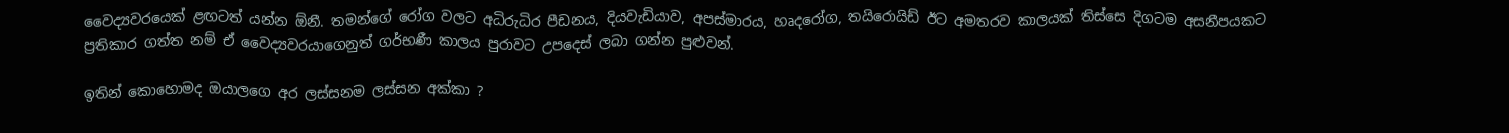වෛද්‍යවරයෙක් ළඟටත් යන්න ඕනී. තමන්ගේ රෝග වලට අධිරුධිර පීඩනය, දියවැඩියාව, අපස්මාරය, හෘදරෝග, තයිරොයිඩ් ඊට අමතරව කාලයක් තිස්සෙ දිගටම අසනීපයකට ප්‍රතිකාර ගත්ත නම් ඒ වෛද්‍යවරයාගෙනුත් ගර්භණී කාලය පුරාවට උපදෙස් ලබා ගන්න පුළුවන්.

ඉතින් කොහොමද ඔයාලගෙ අර ලස්සනම ලස්සන අක්කා ?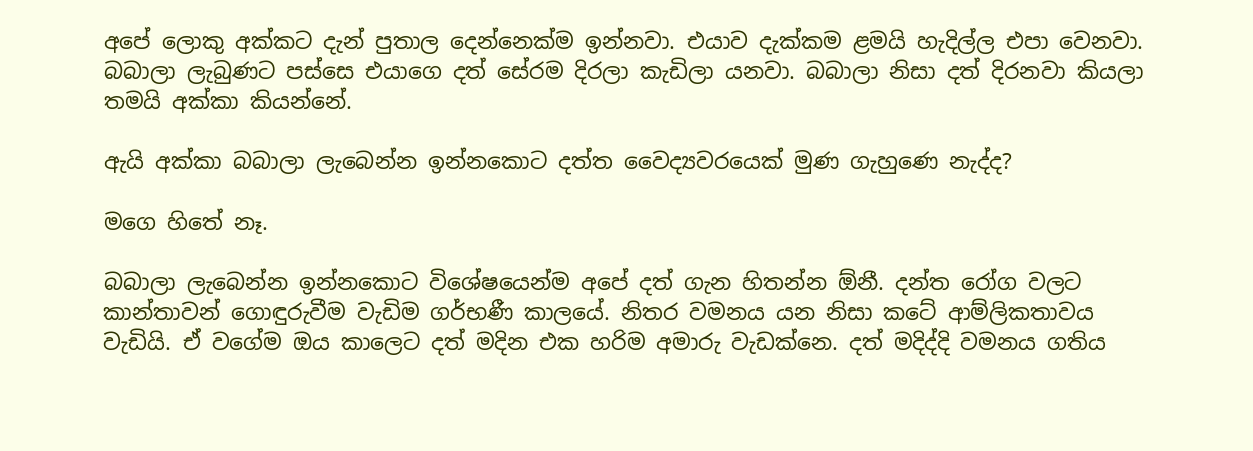අපේ ලොකු අක්කට දැන් පුතාල දෙන්නෙක්ම ඉන්නවා. එයාව දැක්කම ළමයි හැදිල්ල එපා වෙනවා. බබාලා ලැබුණට පස්සෙ එයාගෙ දත් සේරම දිරලා කැඩිලා යනවා. බබාලා නිසා දත් දිරනවා කියලා තමයි අක්කා කියන්නේ.

ඇයි අක්කා බබාලා ලැබෙන්න ඉන්නකොට දත්ත වෛද්‍යවරයෙක් මුණ ගැහුණෙ නැද්ද?

මගෙ හිතේ නෑ.

බබාලා ලැබෙන්න ඉන්නකොට විශේෂයෙන්ම අපේ දත් ගැන හිතන්න ඕනී. දන්ත රෝග වලට කාන්තාවන් ගොඳුරුවීම වැඩිම ගර්භණී කාලයේ. නිතර වමනය යන නිසා කටේ ආම්ලිකතාවය වැඩියි. ඒ වගේම ඔය කාලෙට දත් මදින එක හරිම අමාරු වැඩක්නෙ. දත් මදිද්දි වමනය ගතිය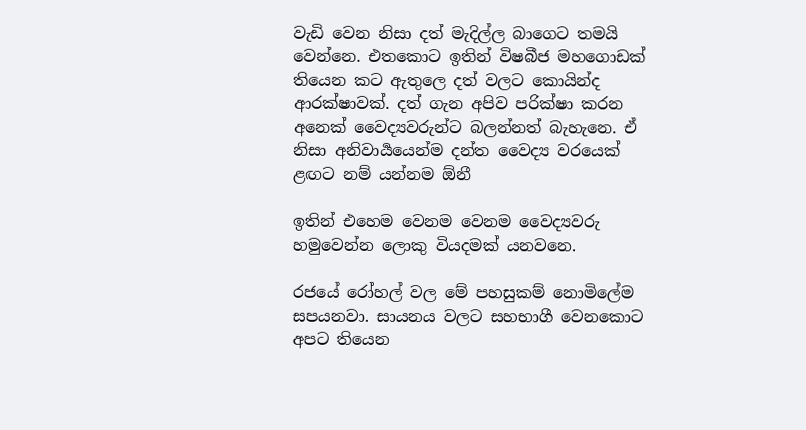වැඩි වෙන නිසා දත් මැදිල්ල බාගෙට තමයි වෙන්නෙ. එතකොට ඉතින් විෂබීජ මහගොඩක් තියෙන කට ඇතුලෙ දත් වලට කොයින්ද ආරක්ෂාවක්. දත් ගැන අපිව පරික්ෂා කරන අනෙක් වෛද්‍යවරුන්ට බලන්නත් බැහැනෙ. ඒ නිසා අනිවාර්‍යයෙන්ම දන්ත වෛද්‍ය වරයෙක් ළඟට නම් යන්නම ඕනී

ඉතින් එහෙම වෙනම වෙනම වෛද්‍යවරු හමුවෙන්න ලොකු වියදමක් යනවනෙ.

රජයේ රෝහල් වල මේ පහසුකම් නොමිලේම සපයනවා. සායනය වලට සහභාගී වෙනකොට අපට තියෙන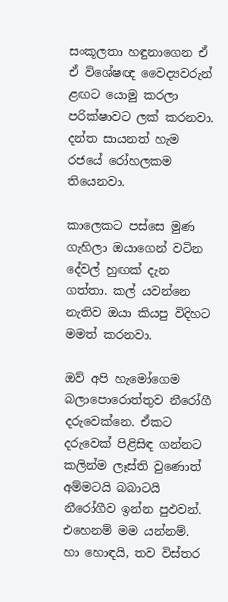සංකූලතා හඳුනාගෙන ඒ ඒ විශේෂඥ වෛද්‍යවරුන් ළඟට යොමු කරලා පරික්ෂාවට ලක් කරනවා. දන්ත සායනත් හැම රජයේ රෝහලකම තියෙනවා.

කාලෙකට පස්සෙ මුණ ගැහිලා ඔයාගෙන් වටින දේවල් හුඟක් දැන ගත්තා. කල් යවන්නෙ නැතිව ඔයා කියපු විදිහට මමත් කරනවා.

ඔව් අපි හැමෝගෙම බලාපොරොත්තුව නීරෝගී දරුවෙක්නෙ. ඒකට දරුවෙක් පිළිසිඳ ගන්නට කලින්ම ලෑස්ති වුණොත් අම්මටයි බබාටයි නීරෝගීව ඉන්න පුඵවන්. එහෙනම් මම යන්නම්.
හා හොඳයි, තව විස්තර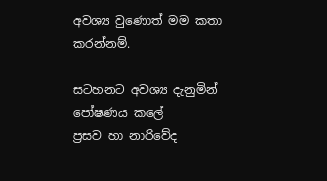අවශ්‍ය වුණොත් මම කතා කරන්නම්.

සටහනට අවශ්‍ය දැනුමින් පෝෂණය කලේ
ප්‍රසව හා නාරිවේද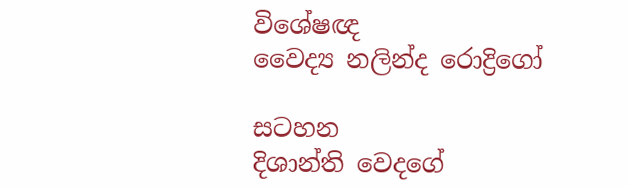විශේෂඥ
වෛද්‍ය නලින්ද රොද්‍රිගෝ

සටහන
දිශාන්ති වෙදගේ